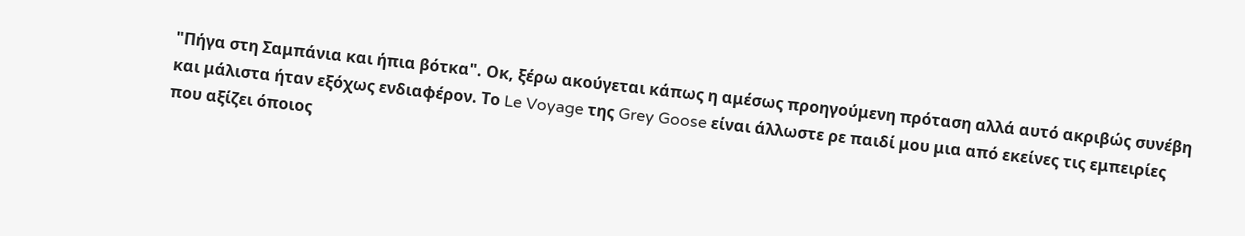"Πήγα στη Σαμπάνια και ήπια βότκα". Οκ, ξέρω ακούγεται κάπως η αμέσως προηγούμενη πρόταση αλλά αυτό ακριβώς συνέβη και μάλιστα ήταν εξόχως ενδιαφέρον. Το Le Voyage της Grey Goose είναι άλλωστε ρε παιδί μου μια από εκείνες τις εμπειρίες που αξίζει όποιος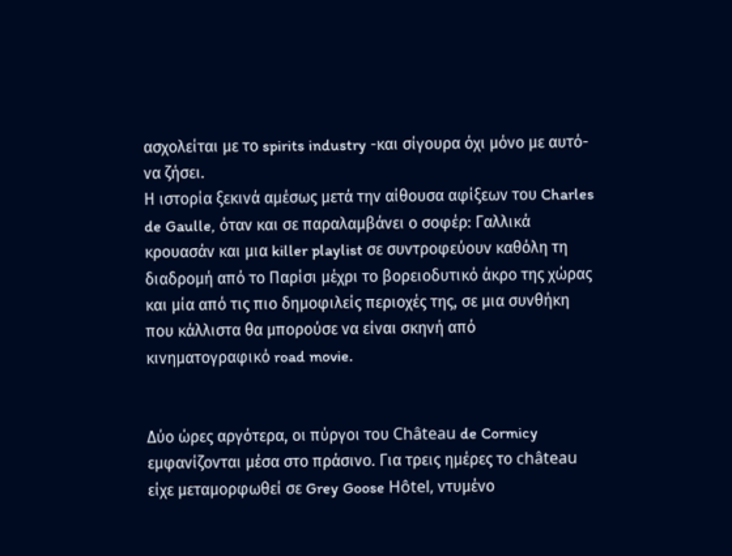ασχολείται με το spirits industry -και σίγουρα όχι μόνο με αυτό- να ζήσει.
Η ιστορία ξεκινά αμέσως μετά την αίθουσα αφίξεων του Charles de Gaulle, όταν και σε παραλαμβάνει ο σοφέρ: Γαλλικά κρουασάν και μια killer playlist σε συντροφεύουν καθόλη τη διαδρομή από το Παρίσι μέχρι το βορειοδυτικό άκρο της χώρας και μία από τις πιο δημοφιλείς περιοχές της, σε μια συνθήκη που κάλλιστα θα μπορούσε να είναι σκηνή από κινηματογραφικό road movie.


Δύο ώρες αργότερα, οι πύργοι του Château de Cormicy εμφανίζονται μέσα στο πράσινο. Για τρεις ημέρες το château είχε μεταμορφωθεί σε Grey Goose Hôtel, ντυμένο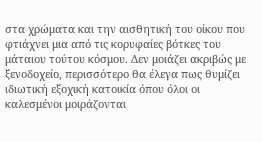στα χρώματα και την αισθητική του οίκου που φτιάχνει μια από τις κορυφαίες βότκες του μάταιου τούτου κόσμου. Δεν μοιάζει ακριβώς με ξενοδοχείο, περισσότερο θα έλεγα πως θυμίζει ιδιωτική εξοχική κατοικία όπου όλοι οι καλεσμένοι μοιράζονται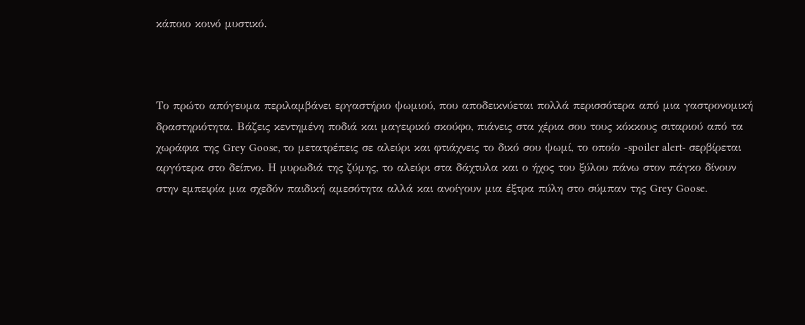κάποιο κοινό μυστικό.



Το πρώτο απόγευμα περιλαμβάνει εργαστήριο ψωμιού, που αποδεικνύεται πολλά περισσότερα από μια γαστρονομική δραστηριότητα. Βάζεις κεντημένη ποδιά και μαγειρικό σκούφο, πιάνεις στα χέρια σου τους κόκκους σιταριού από τα χωράφια της Grey Goose, το μετατρέπεις σε αλεύρι και φτιάχνεις το δικό σου ψωμί, το οποίο -spoiler alert- σερβίρεται αργότερα στο δείπνο. Η μυρωδιά της ζύμης, το αλεύρι στα δάχτυλα και ο ήχος του ξύλου πάνω στον πάγκο δίνουν στην εμπειρία μια σχεδόν παιδική αμεσότητα αλλά και ανοίγουν μια έξτρα πύλη στο σύμπαν της Grey Goose.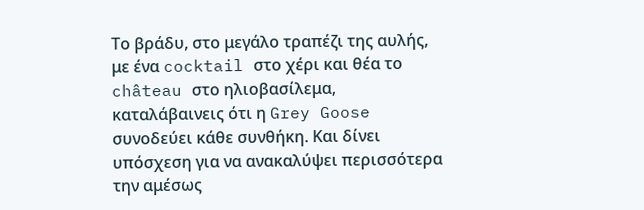Το βράδυ, στο μεγάλο τραπέζι της αυλής, με ένα cocktail στο χέρι και θέα το château στο ηλιοβασίλεμα, καταλάβαινεις ότι η Grey Goose συνοδεύει κάθε συνθήκη. Και δίνει υπόσχεση για να ανακαλύψει περισσότερα την αμέσως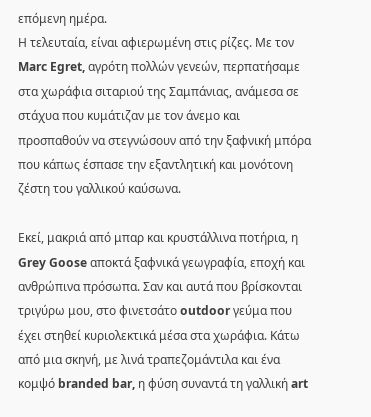επόμενη ημέρα.
Η τελευταία, είναι αφιερωμένη στις ρίζες. Με τον Marc Egret, αγρότη πολλών γενεών, περπατήσαμε στα χωράφια σιταριού της Σαμπάνιας, ανάμεσα σε στάχυα που κυμάτιζαν με τον άνεμο και προσπαθούν να στεγνώσουν από την ξαφνική μπόρα που κάπως έσπασε την εξαντλητική και μονότονη ζέστη του γαλλικού καύσωνα.

Εκεί, μακριά από μπαρ και κρυστάλλινα ποτήρια, η Grey Goose αποκτά ξαφνικά γεωγραφία, εποχή και ανθρώπινα πρόσωπα. Σαν και αυτά που βρίσκονται τριγύρω μου, στο φινετσάτο outdoor γεύμα που έχει στηθεί κυριολεκτικά μέσα στα χωράφια. Κάτω από μια σκηνή, με λινά τραπεζομάντιλα και ένα κομψό branded bar, η φύση συναντά τη γαλλική art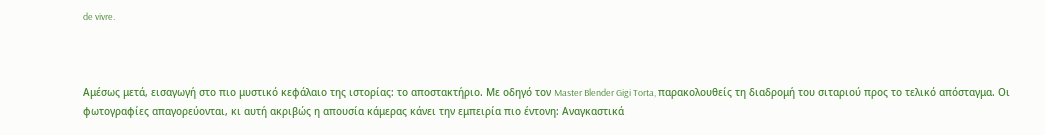de vivre.



Αμέσως μετά, εισαγωγή στο πιο μυστικό κεφάλαιο της ιστορίας: το αποστακτήριο. Με οδηγό τον Master Blender Gigi Torta, παρακολουθείς τη διαδρομή του σιταριού προς το τελικό απόσταγμα. Οι φωτογραφίες απαγορεύονται, κι αυτή ακριβώς η απουσία κάμερας κάνει την εμπειρία πιο έντονη: Αναγκαστικά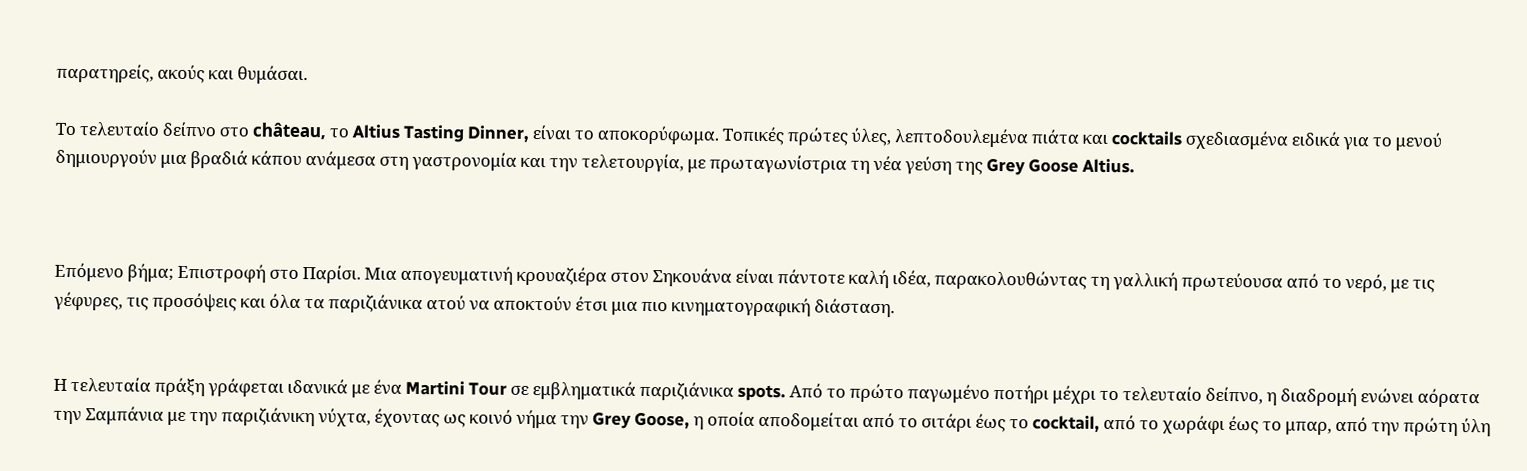παρατηρείς, ακούς και θυμάσαι.

Το τελευταίο δείπνο στο château, το Altius Tasting Dinner, είναι το αποκορύφωμα. Τοπικές πρώτες ύλες, λεπτοδουλεμένα πιάτα και cocktails σχεδιασμένα ειδικά για το μενού δημιουργούν μια βραδιά κάπου ανάμεσα στη γαστρονομία και την τελετουργία, με πρωταγωνίστρια τη νέα γεύση της Grey Goose Altius.



Επόμενο βήμα; Επιστροφή στο Παρίσι. Μια απογευματινή κρουαζιέρα στον Σηκουάνα είναι πάντοτε καλή ιδέα, παρακολουθώντας τη γαλλική πρωτεύουσα από το νερό, με τις γέφυρες, τις προσόψεις και όλα τα παριζιάνικα ατού να αποκτούν έτσι μια πιο κινηματογραφική διάσταση.


Η τελευταία πράξη γράφεται ιδανικά με ένα Martini Tour σε εμβληματικά παριζιάνικα spots. Από το πρώτο παγωμένο ποτήρι μέχρι το τελευταίο δείπνο, η διαδρομή ενώνει αόρατα την Σαμπάνια με την παριζιάνικη νύχτα, έχοντας ως κοινό νήμα την Grey Goose, η οποία αποδομείται από το σιτάρι έως το cocktail, από το χωράφι έως το μπαρ, από την πρώτη ύλη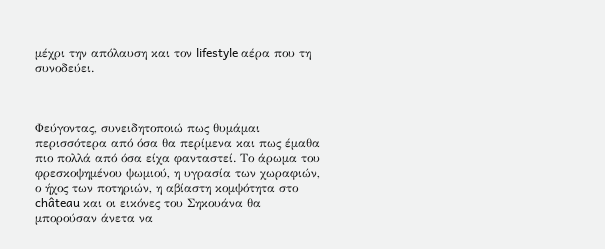μέχρι την απόλαυση και τον lifestyle αέρα που τη συνοδεύει.



Φεύγοντας, συνειδητοποιώ πως θυμάμαι περισσότερα από όσα θα περίμενα και πως έμαθα πιο πολλά από όσα είχα φανταστεί. Το άρωμα του φρεσκοψημένου ψωμιού, η υγρασία των χωραφιών, ο ήχος των ποτηριών, η αβίαστη κομψότητα στο château και οι εικόνες του Σηκουάνα θα μπορούσαν άνετα να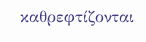καθρεφτίζονται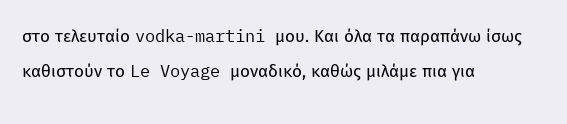στο τελευταίο vodka-martini μου. Και όλα τα παραπάνω ίσως καθιστούν το Le Voyage μοναδικό, καθώς μιλάμε πια για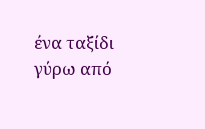ένα ταξίδι γύρω από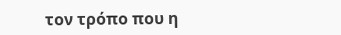τον τρόπο που η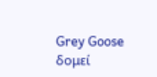Grey Goose δομεί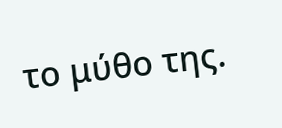το μύθο της.